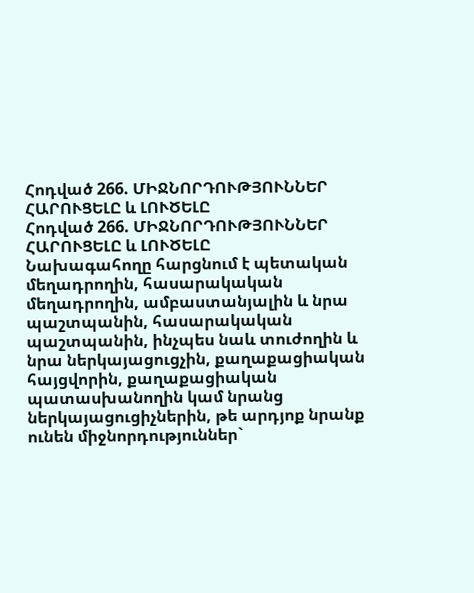Հոդված 266. ՄԻՋՆՈՐԴՈՒԹՅՈՒՆՆԵՐ ՀԱՐՈՒՑԵԼԸ և ԼՈՒԾԵԼԸ
Հոդված 266. ՄԻՋՆՈՐԴՈՒԹՅՈՒՆՆԵՐ ՀԱՐՈՒՑԵԼԸ և ԼՈՒԾԵԼԸ
Նախագահողը հարցնում է պետական մեղադրողին, հասարակական մեղադրողին, ամբաստանյալին և նրա պաշտպանին, հասարակական պաշտպանին, ինչպես նաև տուժողին և նրա ներկայացուցչին, քաղաքացիական հայցվորին, քաղաքացիական պատասխանողին կամ նրանց ներկայացուցիչներին, թե արդյոք նրանք ունեն միջնորդություններ`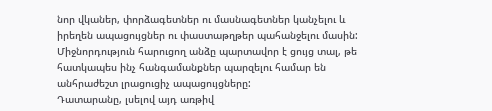նոր վկաներ, փորձագետներ ու մասնագետներ կանչելու և իրեղեն ապացույցներ ու փաստաթղթեր պահանջելու մասին: Միջնորդություն հարուցող անձը պարտավոր է ցույց տալ, թե հատկապես ինչ հանգամանքներ պարզելու համար են անհրաժեշտ լրացուցիչ ապացույցները:
Դատարանը, լսելով այդ առթիվ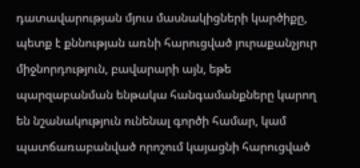դատավարության մյուս մասնակիցների կարծիքը, պետք է քննության առնի հարուցված յուրաքանչյուր միջնորդություն, բավարարի այն, եթե պարզաբանման ենթակա հանգամանքները կարող են նշանակություն ունենալ գործի համար, կամ պատճառաբանված որոշում կայացնի հարուցված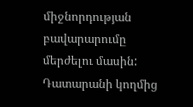միջնորդության բավարարումը մերժելու մասին:
Դատարանի կողմից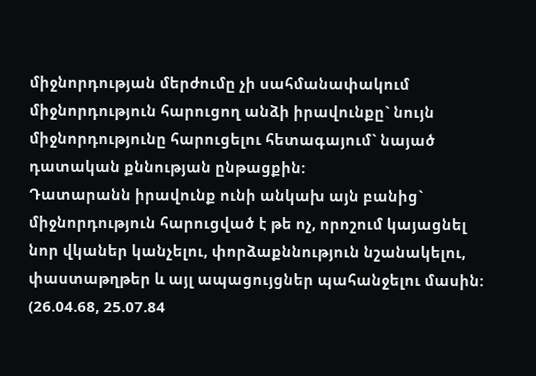միջնորդության մերժումը չի սահմանափակում միջնորդություն հարուցող անձի իրավունքը` նույն միջնորդությունը հարուցելու հետագայում` նայած դատական քննության ընթացքին:
Դատարանն իրավունք ունի անկախ այն բանից` միջնորդություն հարուցված է թե ոչ, որոշում կայացնել նոր վկաներ կանչելու, փորձաքննություն նշանակելու, փաստաթղթեր և այլ ապացույցներ պահանջելու մասին:
(26.04.68, 25.07.84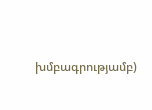խմբագրությամբ)